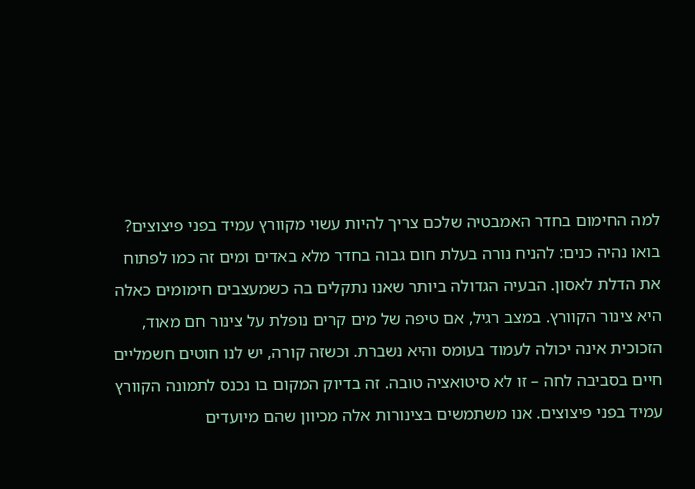למה החימום בחדר האמבטיה שלכם צריך להיות עשוי מקוורץ עמיד בפני פיצוצים? בואו נהיה כנים: להניח נורה בעלת חום גבוה בחדר מלא באדים ומים זה כמו לפתוח את הדלת לאסון. הבעיה הגדולה ביותר שאנו נתקלים בה כשמעצבים חימומים כאלה היא צינור הקוורץ. במצב רגיל, אם טיפה של מים קרים נופלת על צינור חם מאוד, הזכוכית אינה יכולה לעמוד בעומס והיא נשברת. וכשזה קורה, יש לנו חוטים חשמליים חיים בסביבה לחה – זו לא סיטואציה טובה. זה בדיוק המקום בו נכנס לתמונה הקוורץ עמיד בפני פיצוצים. אנו משתמשים בצינורות אלה מכיוון שהם מיועדים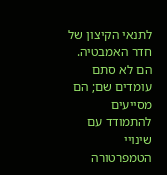לתנאי הקיצון של חדר האמבטיה. הם לא סתם עומדים שם; הם מסייעים להתמודד עם שינויי הטמפרטורה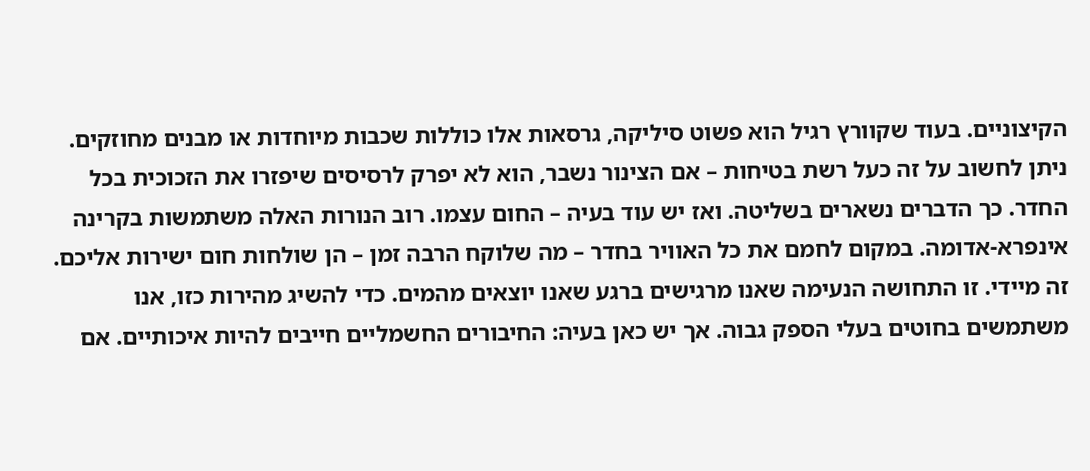הקיצוניים. בעוד שקוורץ רגיל הוא פשוט סיליקה, גרסאות אלו כוללות שכבות מיוחדות או מבנים מחוזקים. ניתן לחשוב על זה כעל רשת בטיחות – אם הצינור נשבר, הוא לא יפרק לרסיסים שיפזרו את הזכוכית בכל החדר. כך הדברים נשארים בשליטה. ואז יש עוד בעיה – החום עצמו. רוב הנורות האלה משתמשות בקרינה אינפרא-אדומה. במקום לחמם את כל האוויר בחדר – מה שלוקח הרבה זמן – הן שולחות חום ישירות אליכם. זה מיידי. זו התחושה הנעימה שאנו מרגישים ברגע שאנו יוצאים מהמים. כדי להשיג מהירות כזו, אנו משתמשים בחוטים בעלי הספק גבוה. אך יש כאן בעיה: החיבורים החשמליים חייבים להיות איכותיים. אם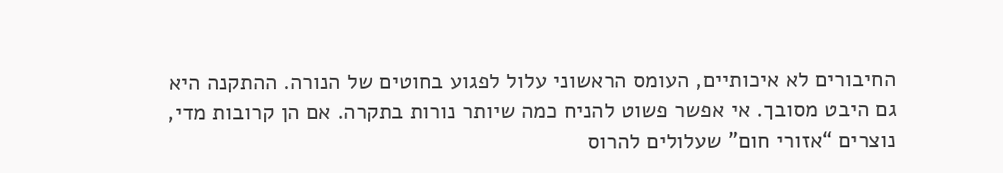החיבורים לא איכותיים, העומס הראשוני עלול לפגוע בחוטים של הנורה. ההתקנה היא גם היבט מסובך. אי אפשר פשוט להניח כמה שיותר נורות בתקרה. אם הן קרובות מדי, נוצרים “אזורי חום” שעלולים להרוס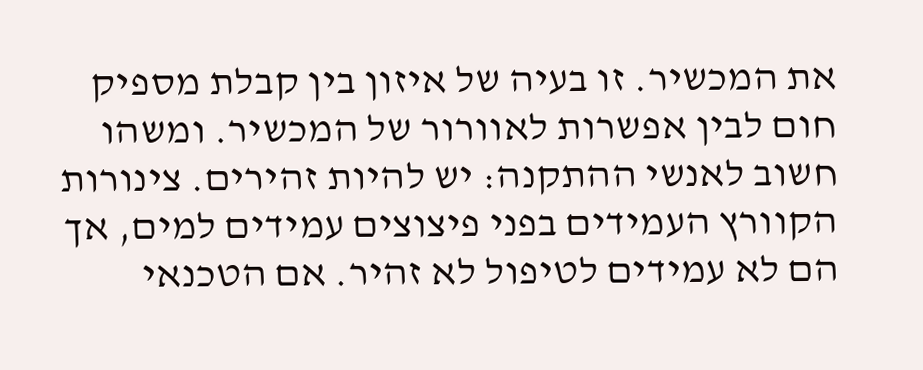את המכשיר. זו בעיה של איזון בין קבלת מספיק חום לבין אפשרות לאוורור של המכשיר. ומשהו חשוב לאנשי ההתקנה: יש להיות זהירים. צינורות הקוורץ העמידים בפני פיצוצים עמידים למים, אך הם לא עמידים לטיפול לא זהיר. אם הטכנאי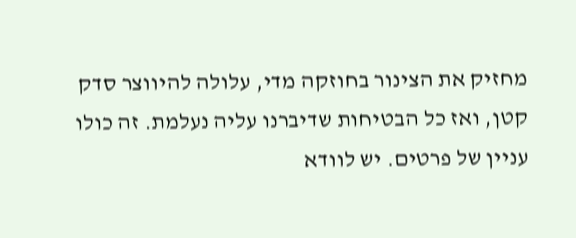מחזיק את הצינור בחוזקה מדי, עלולה להיווצר סדק קטן, ואז כל הבטיחות שדיברנו עליה נעלמת. זה כולו עניין של פרטים. יש לוודא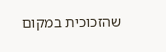שהזכוכית במקום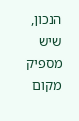הנכון, שיש מספיק מקום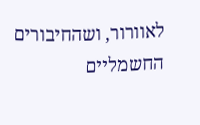לאוורור, ושהחיבורים החשמליים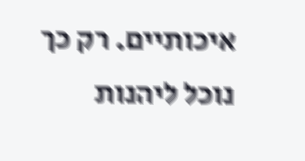איכותיים. רק כך נוכל ליהנות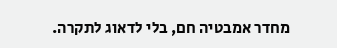מחדר אמבטיה חם, בלי לדאוג לתקרה.